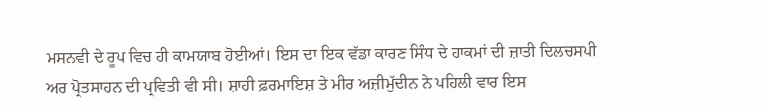ਮਸਨਵੀ ਦੇ ਰੂਪ ਵਿਚ ਹੀ ਕਾਮਯਾਬ ਹੋਈਆਂ। ਇਸ ਦਾ ਇਕ ਵੱਡਾ ਕਾਰਣ ਸਿੰਧ ਦੇ ਹਾਕਮਾਂ ਦੀ ਜ਼ਾਤੀ ਦਿਲਚਸਪੀ ਅਰ ਪ੍ਰੋਤਸਾਹਨ ਦੀ ਪ੍ਰਵਿਤੀ ਵੀ ਸੀ। ਸ਼ਾਹੀ ਫ਼ਰਮਾਇਸ਼ ਤੇ ਮੀਰ ਅਜ਼ੀਮੁੱਦੀਨ ਨੇ ਪਹਿਲੀ ਵਾਰ ਇਸ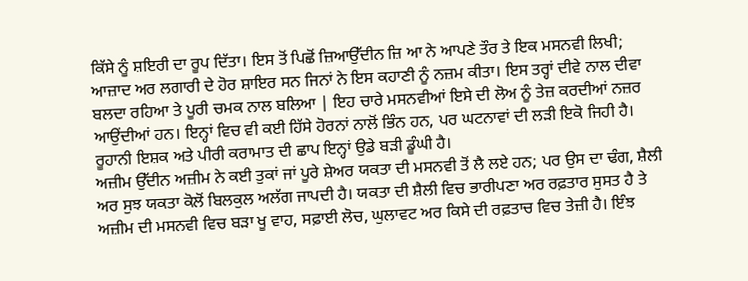ਕਿੱਸੇ ਨੂੰ ਸ਼ਇਰੀ ਦਾ ਰੂਪ ਦਿੱਤਾ। ਇਸ ਤੋਂ ਪਿਛੋਂ ਜ਼ਿਆਉੱਦੀਨ ਜ਼ਿ ਆ ਨੇ ਆਪਣੇ ਤੌਰ ਤੇ ਇਕ ਮਸਨਵੀ ਲਿਖੀ; ਆਜ਼ਾਦ ਅਰ ਲਗਾਰੀ ਦੇ ਹੋਰ ਸ਼ਾਇਰ ਸਨ ਜਿਨਾਂ ਨੇ ਇਸ ਕਹਾਣੀ ਨੂੰ ਨਜ਼ਮ ਕੀਤਾ। ਇਸ ਤਰ੍ਹਾਂ ਦੀਵੇ ਨਾਲ ਦੀਵਾ ਬਲਦਾ ਰਹਿਆ ਤੇ ਪੂਰੀ ਚਮਕ ਨਾਲ ਬਲਿਆ | ਇਹ ਚਾਰੇ ਮਸਨਵੀਆਂ ਇਸੇ ਦੀ ਲੋਅ ਨੂੰ ਤੇਜ਼ ਕਰਦੀਆਂ ਨਜ਼ਰ ਆਉਂਦੀਆਂ ਹਨ। ਇਨ੍ਹਾਂ ਵਿਚ ਵੀ ਕਈ ਹਿੱਸੇ ਹੋਰਨਾਂ ਨਾਲੋਂ ਭਿੰਨ ਹਨ, ਪਰ ਘਟਨਾਵਾਂ ਦੀ ਲੜੀ ਇਕੋ ਜਿਹੀ ਹੈ। ਰੂਹਾਨੀ ਇਸ਼ਕ ਅਤੇ ਪੀਰੀ ਕਰਾਮਾਤ ਦੀ ਛਾਪ ਇਨ੍ਹਾਂ ਉਡੇ ਬੜੀ ਡੂੰਘੀ ਹੈ।
ਅਜ਼ੀਮ ਉੱਦੀਨ ਅਜ਼ੀਮ ਨੇ ਕਈ ਤੁਕਾਂ ਜਾਂ ਪੂਰੇ ਸ਼ੇਅਰ ਯਕਤਾ ਦੀ ਮਸਨਵੀ ਤੋਂ ਲੈ ਲਏ ਹਨ; ਪਰ ਉਸ ਦਾ ਢੰਗ, ਸ਼ੈਲੀ ਅਰ ਸੁਝ ਯਕਤਾ ਕੋਲੋਂ ਬਿਲਕੁਲ ਅਲੱਗ ਜਾਪਦੀ ਹੈ। ਯਕਤਾ ਦੀ ਸ਼ੈਲੀ ਵਿਚ ਭਾਰੀਪਣਾ ਅਰ ਰਫ਼ਤਾਰ ਸੁਸਤ ਹੈ ਤੇ ਅਜ਼ੀਮ ਦੀ ਮਸਨਵੀ ਵਿਚ ਬੜਾ ਖੂ ਵਾਹ, ਸਫ਼ਾਈ ਲੋਚ, ਘੁਲਾਵਟ ਅਰ ਕਿਸੇ ਦੀ ਰਫ਼ਤਾਚ ਵਿਚ ਤੇਜ਼ੀ ਹੈ। ਇੰਝ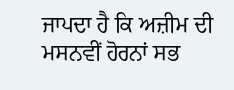ਜਾਪਦਾ ਹੈ ਕਿ ਅਜ਼ੀਮ ਦੀ ਮਸਨਵੀਂ ਹੋਰਨਾਂ ਸਭ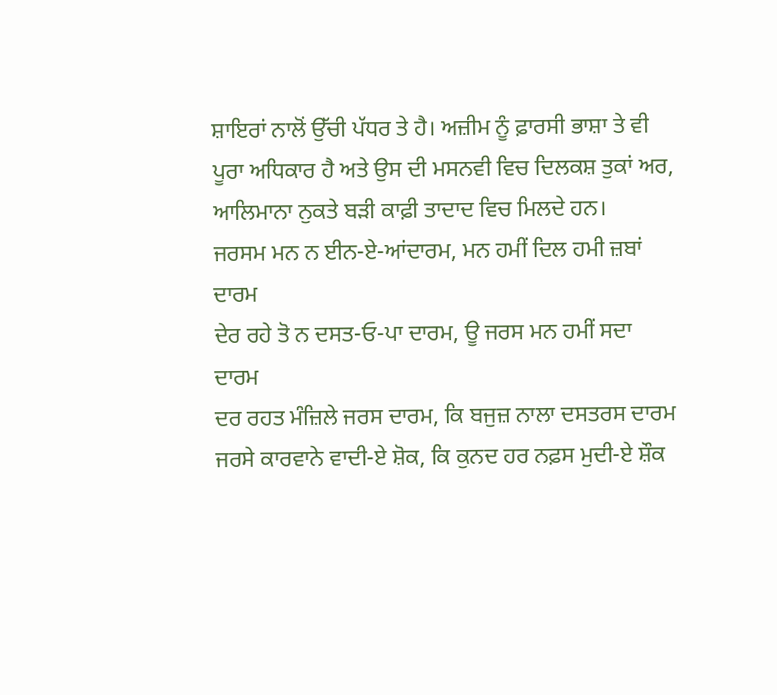ਸ਼ਾਇਰਾਂ ਨਾਲੋਂ ਉੱਚੀ ਪੱਧਰ ਤੇ ਹੈ। ਅਜ਼ੀਮ ਨੂੰ ਫ਼ਾਰਸੀ ਭਾਸ਼ਾ ਤੇ ਵੀ ਪੂਰਾ ਅਧਿਕਾਰ ਹੈ ਅਤੇ ਉਸ ਦੀ ਮਸਨਵੀ ਵਿਚ ਦਿਲਕਸ਼ ਤੁਕਾਂ ਅਰ, ਆਲਿਮਾਨਾ ਨੁਕਤੇ ਬੜੀ ਕਾਫ਼ੀ ਤਾਦਾਦ ਵਿਚ ਮਿਲਦੇ ਹਨ।
ਜਰਸਮ ਮਨ ਨ ਈਨ-ਏ-ਆਂਦਾਰਮ, ਮਨ ਹਮੀਂ ਦਿਲ ਹਮੀ ਜ਼ਬਾਂ ਦਾਰਮ
ਦੇਰ ਰਹੇ ਤੋ ਨ ਦਸਤ-ਓ-ਪਾ ਦਾਰਮ, ਊ ਜਰਸ ਮਨ ਹਮੀਂ ਸਦਾ ਦਾਰਮ
ਦਰ ਰਹਤ ਮੰਜ਼ਿਲੇ ਜਰਸ ਦਾਰਮ, ਕਿ ਬਜੁਜ਼ ਨਾਲਾ ਦਸਤਰਸ ਦਾਰਮ
ਜਰਸੇ ਕਾਰਵਾਨੇ ਵਾਦੀ-ਏ ਸ਼ੋਕ, ਕਿ ਕੁਨਦ ਹਰ ਨਫ਼ਸ ਮੁਦੀ-ਏ ਸ਼ੌਕ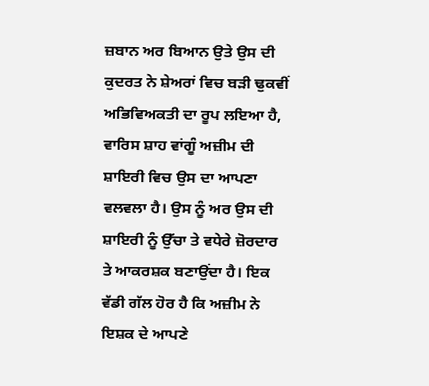ਜ਼ਬਾਨ ਅਰ ਬਿਆਨ ਉਤੇ ਉਸ ਦੀ ਕੁਦਰਤ ਨੇ ਸ਼ੇਅਰਾਂ ਵਿਚ ਬੜੀ ਢੁਕਵੀਂ ਅਭਿਵਿਅਕਤੀ ਦਾ ਰੂਪ ਲਇਆ ਹੈ, ਵਾਰਿਸ ਸ਼ਾਹ ਵਾਂਗੂੰ ਅਜ਼ੀਮ ਦੀ ਸ਼ਾਇਰੀ ਵਿਚ ਉਸ ਦਾ ਆਪਣਾ ਵਲਵਲਾ ਹੈ। ਉਸ ਨੂੰ ਅਰ ਉਸ ਦੀ ਸ਼ਾਇਰੀ ਨੂੰ ਉੱਚਾ ਤੇ ਵਧੇਰੇ ਜ਼ੋਰਦਾਰ ਤੇ ਆਕਰਸ਼ਕ ਬਣਾਉਂਦਾ ਹੈ। ਇਕ ਵੱਡੀ ਗੱਲ ਹੋਰ ਹੈ ਕਿ ਅਜ਼ੀਮ ਨੇ ਇਸ਼ਕ ਦੇ ਆਪਣੇ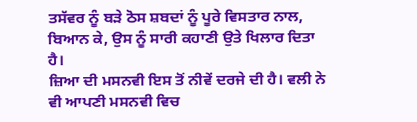ਤਸੱਵਰ ਨੂੰ ਬੜੇ ਠੋਸ ਸ਼ਬਦਾਂ ਨੂੰ ਪੂਰੇ ਵਿਸਤਾਰ ਨਾਲ, ਬਿਆਨ ਕੇ, ਉਸ ਨੂੰ ਸਾਰੀ ਕਹਾਣੀ ਉਤੇ ਖਿਲਾਰ ਦਿਤਾ ਹੈ।
ਜ਼ਿਆ ਦੀ ਮਸਨਵੀ ਇਸ ਤੋਂ ਨੀਵੇਂ ਦਰਜੇ ਦੀ ਹੈ। ਵਲੀ ਨੇ ਵੀ ਆਪਣੀ ਮਸਨਵੀ ਵਿਚ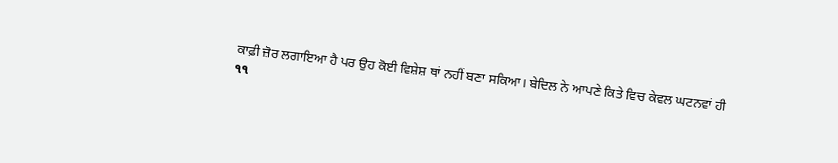ਕਾਫ਼ੀ ਜ਼ੋਰ ਲਗਾਇਆ ਹੈ ਪਰ ਉਹ ਕੋਈ ਵਿਸ਼ੇਸ਼ ਥਾਂ ਨਹੀਂ ਬਣਾ ਸਕਿਆ। ਬੇਦਿਲ ਨੇ ਆਪਣੇ ਕਿਤੇ ਵਿਚ ਕੇਵਲ ਘਟਨਵਾਂ ਹੀ
૧૧